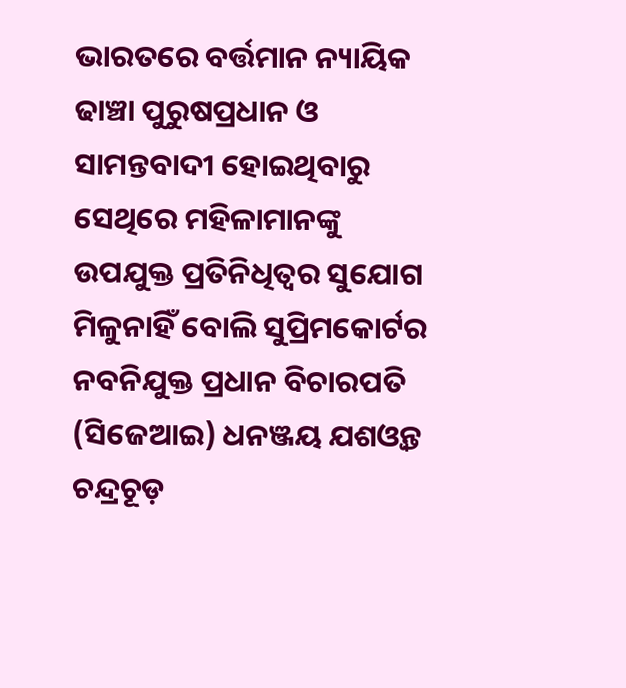ଭାରତରେ ବର୍ତ୍ତମାନ ନ୍ୟାୟିକ ଢାଞ୍ଚା ପୁରୁଷପ୍ରଧାନ ଓ ସାମନ୍ତବାଦୀ ହୋଇଥିବାରୁ ସେଥିରେ ମହିଳାମାନଙ୍କୁ ଉପଯୁକ୍ତ ପ୍ରତିନିଧିତ୍ୱର ସୁଯୋଗ ମିଳୁନାହିଁ ବୋଲି ସୁପ୍ରିମକୋର୍ଟର ନବନିଯୁକ୍ତ ପ୍ରଧାନ ବିଚାରପତି (ସିଜେଆଇ) ଧନଞ୍ଜୟ ଯଶଓ୍ବନ୍ତ ଚନ୍ଦ୍ରଚୂଡ଼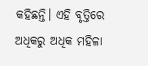କହିଛନ୍ତି। ଏହି ବୃତ୍ତିରେ ଅଧିକରୁ ଅଧିକ ମହିଳା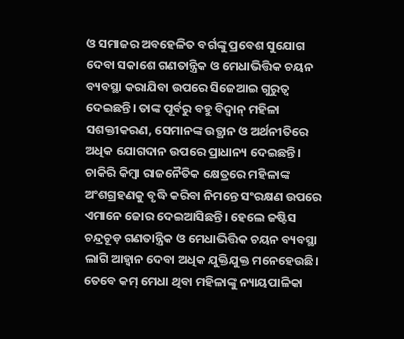ଓ ସମାଜର ଅବହେଳିତ ବର୍ଗଙ୍କୁ ପ୍ରବେଶ ସୁଯୋଗ ଦେବା ସକାଶେ ଗଣତାନ୍ତ୍ରିକ ଓ ମେଧାଭିତ୍ତିକ ଚୟନ ବ୍ୟବସ୍ଥା କରାଯିବା ଉପରେ ସିଜେଆଇ ଗୁରୁତ୍ୱ ଦେଇଛନ୍ତି। ତାଙ୍କ ପୂର୍ବରୁ ବହୁ ବିଦ୍ୱାନ୍ ମହିଳା ସଶକ୍ତୀକରଣ, ସେମାନଙ୍କ ଉତ୍ଥାନ ଓ ଅର୍ଥନୀତିରେ ଅଧିକ ଯୋଗଦାନ ଉପରେ ପ୍ରାଧାନ୍ୟ ଦେଇଛନ୍ତି। ଚାକିରି କିମ୍ବା ରାଜନୈତିକ କ୍ଷେତ୍ରରେ ମହିଳାଙ୍କ ଅଂଶଗ୍ରହଣକୁ ବୃଦ୍ଧି କରିବା ନିମନ୍ତେ ସଂରକ୍ଷଣ ଉପରେ ଏମାନେ ଜୋର ଦେଇଆସିଛନ୍ତି। ହେଲେ ଜଷ୍ଟିସ ଚନ୍ଦ୍ରଚୂଡ଼ ଗଣତାନ୍ତ୍ରିକ ଓ ମେଧାଭିତ୍ତିକ ଚୟନ ବ୍ୟବସ୍ଥା ଲାଗି ଆହ୍ବାନ ଦେବା ଅଧିକ ଯୁକ୍ତିଯୁକ୍ତ ମନେହେଉଛି। ତେବେ କମ୍ ମେଧା ଥିବା ମହିଳାଙ୍କୁ ନ୍ୟାୟପାଳିକା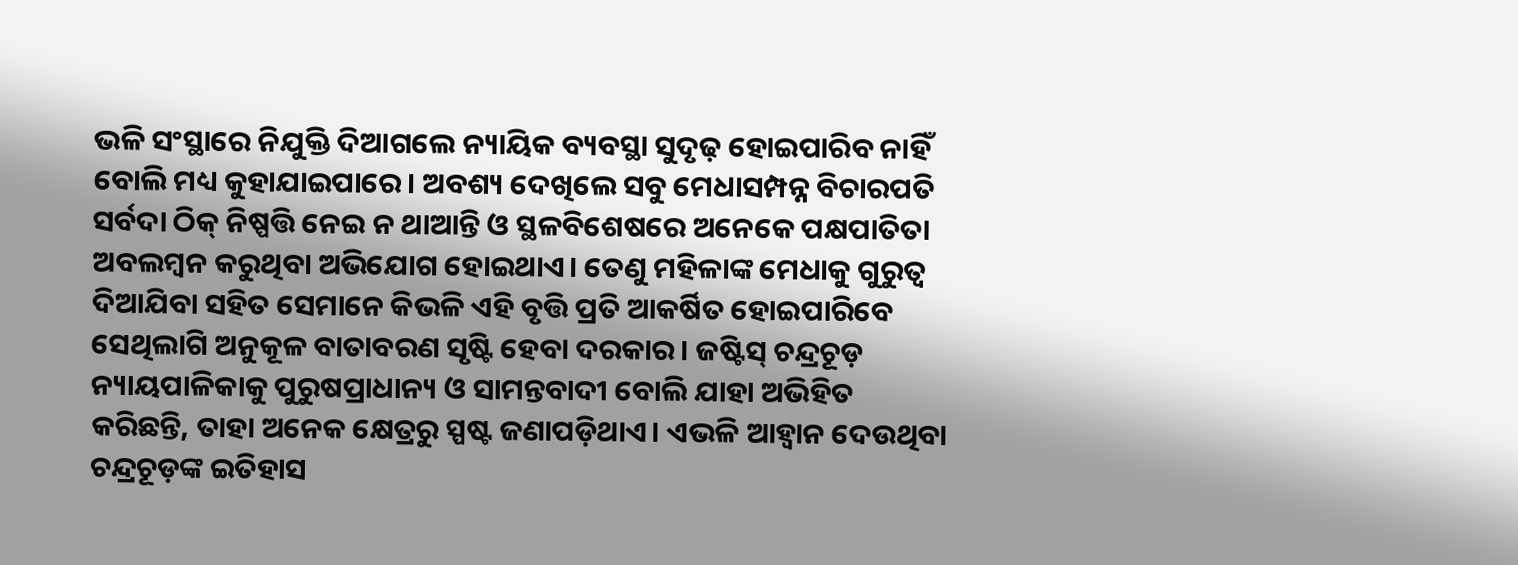ଭଳି ସଂସ୍ଥାରେ ନିଯୁକ୍ତି ଦିଆଗଲେ ନ୍ୟାୟିକ ବ୍ୟବସ୍ଥା ସୁଦୃଢ଼ ହୋଇପାରିବ ନାହିଁ ବୋଲି ମଧ୍ୟ କୁହାଯାଇପାରେ। ଅବଶ୍ୟ ଦେଖିଲେ ସବୁ ମେଧାସମ୍ପନ୍ନ ବିଚାରପତି ସର୍ବଦା ଠିକ୍ ନିଷ୍ପତ୍ତି ନେଇ ନ ଥାଆନ୍ତି ଓ ସ୍ଥଳବିଶେଷରେ ଅନେକେ ପକ୍ଷପାତିତା ଅବଲମ୍ବନ କରୁଥିବା ଅଭିଯୋଗ ହୋଇଥାଏ। ତେଣୁ ମହିଳାଙ୍କ ମେଧାକୁ ଗୁରୁତ୍ୱ ଦିଆଯିବା ସହିତ ସେମାନେ କିଭଳି ଏହି ବୃତ୍ତି ପ୍ରତି ଆକର୍ଷିତ ହୋଇପାରିବେ ସେଥିଲାଗି ଅନୁକୂଳ ବାତାବରଣ ସୃଷ୍ଟି ହେବା ଦରକାର। ଜଷ୍ଟିସ୍ ଚନ୍ଦ୍ରଚୂଡ଼ ନ୍ୟାୟପାଳିକାକୁ ପୁରୁଷପ୍ରାଧାନ୍ୟ ଓ ସାମନ୍ତବାଦୀ ବୋଲି ଯାହା ଅଭିହିତ କରିଛନ୍ତି, ତାହା ଅନେକ କ୍ଷେତ୍ରରୁ ସ୍ପଷ୍ଟ ଜଣାପଡ଼ିଥାଏ। ଏଭଳି ଆହ୍ବାନ ଦେଉଥିବା ଚନ୍ଦ୍ରଚୂଡ଼ଙ୍କ ଇତିହାସ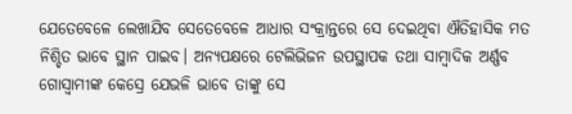ଯେତେବେଳେ ଲେଖାଯିବ ସେତେବେଳେ ଆଧାର ସଂକ୍ରାନ୍ତରେ ସେ ଦେଇଥିବା ଐତିହାସିକ ମତ ନିଶ୍ଚିତ ଭାବେ ସ୍ଥାନ ପାଇବ। ଅନ୍ୟପକ୍ଷରେ ଟେଲିଭିଜନ ଉପସ୍ଥାପକ ତଥା ସାମ୍ବାଦିକ ଅର୍ଣ୍ଣବ ଗୋସ୍ବାମୀଙ୍କ କେସ୍ରେ ଯେଭଳି ଭାବେ ତାଙ୍କୁ ସେ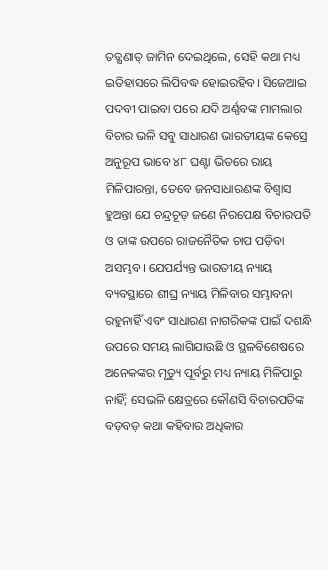ତତ୍କ୍ଷଣାତ୍ ଜାମିନ ଦେଇଥିଲେ, ସେହି କଥା ମଧ୍ୟ ଇତିହାସରେ ଲିପିବଦ୍ଧ ହୋଇରହିବ। ସିଜେଆଇ ପଦବୀ ପାଇବା ପରେ ଯଦି ଅର୍ଣ୍ଣବଙ୍କ ମାମଲାର ବିଚାର ଭଳି ସବୁ ସାଧାରଣ ଭାରତୀୟଙ୍କ କେସ୍ରେ ଅନୁରୂପ ଭାବେ ୪୮ ଘଣ୍ଟା ଭିତରେ ରାୟ ମିଳିପାରନ୍ତା, ତେବେ ଜନସାଧାରଣଙ୍କ ବିଶ୍ୱାସ ହୁଅନ୍ତା ଯେ ଚନ୍ଦ୍ରଚୂଡ଼ ଜଣେ ନିରପେକ୍ଷ ବିଚାରପତି ଓ ତାଙ୍କ ଉପରେ ରାଜନୈତିକ ଚାପ ପଡ଼ିବା ଅସମ୍ଭବ। ଯେପର୍ଯ୍ୟନ୍ତ ଭାରତୀୟ ନ୍ୟାୟ ବ୍ୟବସ୍ଥାରେ ଶୀଘ୍ର ନ୍ୟାୟ ମିଳିବାର ସମ୍ଭାବନା ରହୁନାହିଁ ଏବଂ ସାଧାରଣ ନାଗରିକଙ୍କ ପାଇଁ ଦଶନ୍ଧି ଉପରେ ସମୟ ଲାଗିଯାଉଛି ଓ ସ୍ଥଳବିଶେଷରେ ଅନେକଙ୍କର ମୃତ୍ୟୁ ପୂର୍ବରୁ ମଧ୍ୟ ନ୍ୟାୟ ମିଳିପାରୁ ନାହିଁ; ସେଭଳି କ୍ଷେତ୍ରରେ କୌଣସି ବିଚାରପତିଙ୍କ ବଡ଼ବଡ଼ କଥା କହିବାର ଅଧିକାର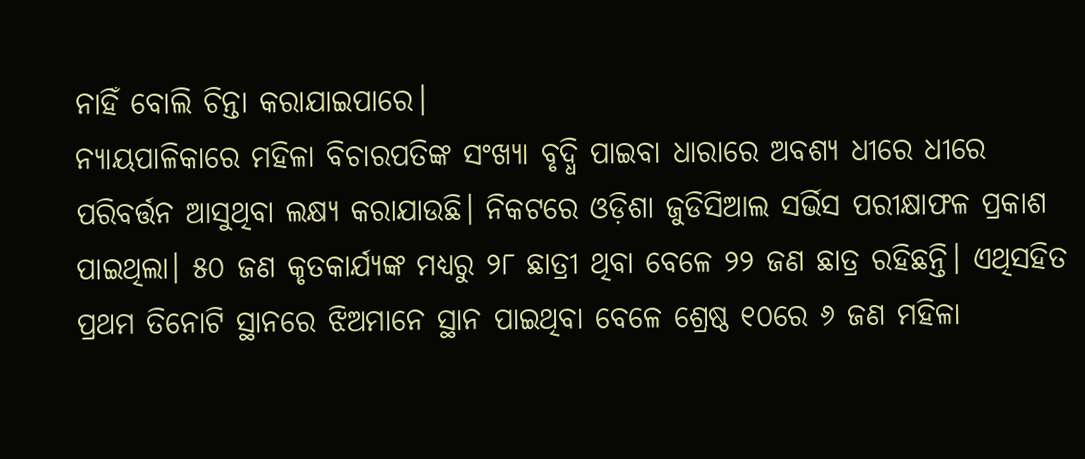ନାହିଁ ବୋଲି ଚିନ୍ତା କରାଯାଇପାରେ।
ନ୍ୟାୟପାଳିକାରେ ମହିଳା ବିଚାରପତିଙ୍କ ସଂଖ୍ୟା ବୃଦ୍ଧି ପାଇବା ଧାରାରେ ଅବଶ୍ୟ ଧୀରେ ଧୀରେ ପରିବର୍ତ୍ତନ ଆସୁଥିବା ଲକ୍ଷ୍ୟ କରାଯାଉଛି। ନିକଟରେ ଓଡ଼ିଶା ଜୁଡିସିଆଲ ସର୍ଭିସ ପରୀକ୍ଷାଫଳ ପ୍ରକାଶ ପାଇଥିଲା। ୫୦ ଜଣ କୃତକାର୍ଯ୍ୟଙ୍କ ମଧ୍ୟରୁ ୨୮ ଛାତ୍ରୀ ଥିବା ବେଳେ ୨୨ ଜଣ ଛାତ୍ର ରହିଛନ୍ତି। ଏଥିସହିତ ପ୍ରଥମ ତିନୋଟି ସ୍ଥାନରେ ଝିଅମାନେ ସ୍ଥାନ ପାଇଥିବା ବେଳେ ଶ୍ରେଷ୍ଠ ୧୦ରେ ୬ ଜଣ ମହିଳା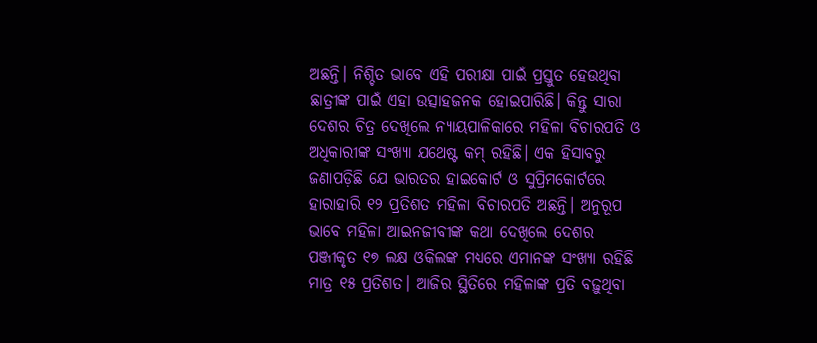ଅଛନ୍ତି। ନିଶ୍ଚିତ ଭାବେ ଏହି ପରୀକ୍ଷା ପାଇଁ ପ୍ରସ୍ତୁତ ହେଉଥିବା ଛାତ୍ରୀଙ୍କ ପାଇଁ ଏହା ଉତ୍ସାହଜନକ ହୋଇପାରିଛି। କିନ୍ତୁ ସାରା ଦେଶର ଚିତ୍ର ଦେଖିଲେ ନ୍ୟାୟପାଳିକାରେ ମହିଳା ବିଚାରପତି ଓ ଅଧିକାରୀଙ୍କ ସଂଖ୍ୟା ଯଥେଷ୍ଟ କମ୍ ରହିଛି। ଏକ ହିସାବରୁ ଜଣାପଡ଼ିଛି ଯେ ଭାରତର ହାଇକୋର୍ଟ ଓ ସୁପ୍ରିମକୋର୍ଟରେ ହାରାହାରି ୧୨ ପ୍ରତିଶତ ମହିଳା ବିଚାରପତି ଅଛନ୍ତି। ଅନୁରୂପ ଭାବେ ମହିଳା ଆଇନଜୀବୀଙ୍କ କଥା ଦେଖିଲେ ଦେଶର ପଞ୍ଜୀକୃତ ୧୭ ଲକ୍ଷ ଓକିଲଙ୍କ ମଧ୍ୟରେ ଏମାନଙ୍କ ସଂଖ୍ୟା ରହିଛି ମାତ୍ର ୧୫ ପ୍ରତିଶତ। ଆଜିର ସ୍ଥିତିରେ ମହିଳାଙ୍କ ପ୍ରତି ବଢ଼ୁଥିବା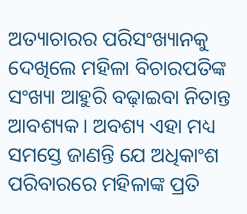ଅତ୍ୟାଚାରର ପରିସଂଖ୍ୟାନକୁ ଦେଖିଲେ ମହିଳା ବିଚାରପତିଙ୍କ ସଂଖ୍ୟା ଆହୁରି ବଢ଼ାଇବା ନିତାନ୍ତ ଆବଶ୍ୟକ। ଅବଶ୍ୟ ଏହା ମଧ୍ୟ ସମସ୍ତେ ଜାଣନ୍ତି ଯେ ଅଧିକାଂଶ ପରିବାରରେ ମହିଳାଙ୍କ ପ୍ରତି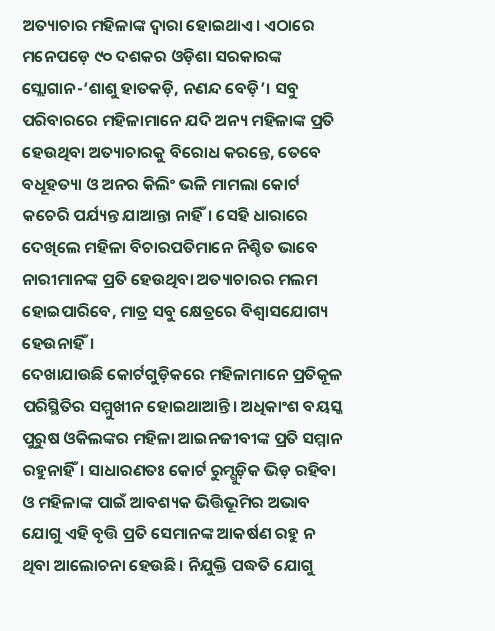ଅତ୍ୟାଚାର ମହିଳାଙ୍କ ଦ୍ୱାରା ହୋଇଥାଏ। ଏଠାରେ ମନେପଡ଼େ ୯୦ ଦଶକର ଓଡ଼ିଶା ସରକାରଙ୍କ ସ୍ଲୋଗାନ-‘ଶାଶୁ ହାତକଡ଼ି, ନଣନ୍ଦ ବେଡ଼ି’। ସବୁ ପରିବାରରେ ମହିଳାମାନେ ଯଦି ଅନ୍ୟ ମହିଳାଙ୍କ ପ୍ରତି ହେଉଥିବା ଅତ୍ୟାଚାରକୁ ବିରୋଧ କରନ୍ତେ, ତେବେ ବଧୂହତ୍ୟା ଓ ଅନର କିଲିଂ ଭଳି ମାମଲା କୋର୍ଟ କଚେରି ପର୍ଯ୍ୟନ୍ତ ଯାଆନ୍ତା ନାହିଁ। ସେହି ଧାରାରେ ଦେଖିଲେ ମହିଳା ବିଚାରପତିମାନେ ନିଶ୍ଚିତ ଭାବେ ନାରୀମାନଙ୍କ ପ୍ରତି ହେଉଥିବା ଅତ୍ୟାଚାରର ମଲମ ହୋଇପାରିବେ, ମାତ୍ର ସବୁ କ୍ଷେତ୍ରରେ ବିଶ୍ୱାସଯୋଗ୍ୟ ହେଉନାହିଁ।
ଦେଖାଯାଉଛି କୋର୍ଟଗୁଡ଼ିକରେ ମହିଳାମାନେ ପ୍ରତିକୂଳ ପରିସ୍ଥିତିର ସମ୍ମୁଖୀନ ହୋଇଥାଆନ୍ତି। ଅଧିକାଂଶ ବୟସ୍କ ପୁରୁଷ ଓକିଲଙ୍କର ମହିଳା ଆଇନଜୀବୀଙ୍କ ପ୍ରତି ସମ୍ମାନ ରହୁନାହିଁ। ସାଧାରଣତଃ କୋର୍ଟ ରୁମ୍ଗୁଡ଼ିକ ଭିଡ଼ ରହିବା ଓ ମହିଳାଙ୍କ ପାଇଁ ଆବଶ୍ୟକ ଭିତ୍ତିଭୂମିର ଅଭାବ ଯୋଗୁ ଏହି ବୃତ୍ତି ପ୍ରତି ସେମାନଙ୍କ ଆକର୍ଷଣ ରହୁ ନ ଥିବା ଆଲୋଚନା ହେଉଛି। ନିଯୁକ୍ତି ପଦ୍ଧତି ଯୋଗୁ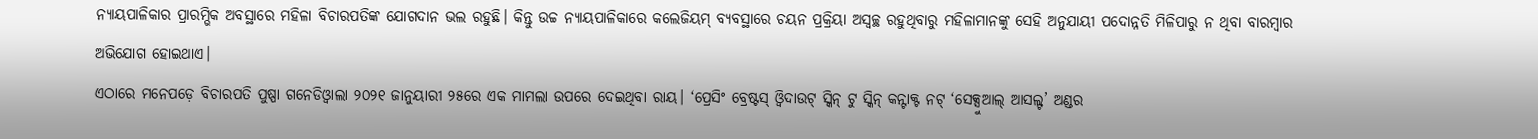ନ୍ୟାୟପାଳିକାର ପ୍ରାରମ୍ଭିକ ଅବସ୍ଥାରେ ମହିଳା ବିଚାରପତିଙ୍କ ଯୋଗଦାନ ଭଲ ରହୁଛି। କିନ୍ତୁ ଉଚ୍ଚ ନ୍ୟାୟପାଳିକାରେ କଲେଜିୟମ୍ ବ୍ୟବସ୍ଥାରେ ଚୟନ ପ୍ରକ୍ରିୟା ଅସ୍ବଚ୍ଛ ରହୁଥିବାରୁ ମହିଳାମାନଙ୍କୁ ସେହି ଅନୁଯାୟୀ ପଦୋନ୍ନତି ମିଳିପାରୁ ନ ଥିବା ବାରମ୍ବାର ଅଭିଯୋଗ ହୋଇଥାଏ।
ଏଠାରେ ମନେପଡ଼େ ବିଚାରପତି ପୁଷ୍ପା ଗନେଡିଓ୍ବାଲା ୨୦୨୧ ଜାନୁୟାରୀ ୨୫ରେ ଏକ ମାମଲା ଉପରେ ଦେଇଥିବା ରାୟ। ‘ପ୍ରେସିଂ ବ୍ରେଷ୍ଟସ୍ ଓ୍ବିଦାଉଟ୍ ସ୍କିନ୍ ଟୁ ସ୍କିନ୍ କନ୍ଟାକ୍ଟ ନଟ୍ ‘ସେକ୍ସୁଆଲ୍ ଆସଲ୍ଟ’ ଅଣ୍ଡର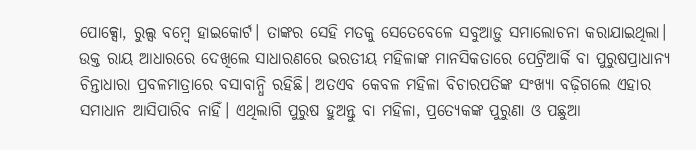ପୋକ୍ସୋ, ରୁଲ୍ସ ବମ୍ବେ ହାଇକୋର୍ଟ। ତାଙ୍କର ସେହି ମତକୁ ସେତେବେଳେ ସବୁଆଡ଼ୁ ସମାଲୋଚନା କରାଯାଇଥିଲା। ଉକ୍ତ ରାୟ ଆଧାରରେ ଦେଖିଲେ ସାଧାରଣରେ ଭରତୀୟ ମହିଳାଙ୍କ ମାନସିକତାରେ ପେଟ୍ରିଆର୍କି ବା ପୁରୁଷପ୍ରାଧାନ୍ୟ ଚିନ୍ତାଧାରା ପ୍ରବଳମାତ୍ରାରେ ବସାବାନ୍ଧି ରହିଛି। ଅତଏବ କେବଳ ମହିଳା ବିଚାରପତିଙ୍କ ସଂଖ୍ୟା ବଢ଼ିଗଲେ ଏହାର ସମାଧାନ ଆସିପାରିବ ନାହିଁ। ଏଥିଲାଗି ପୁରୁଷ ହୁଅନ୍ତୁ ବା ମହିଳା, ପ୍ରତ୍ୟେକଙ୍କ ପୁରୁଣା ଓ ପଛୁଆ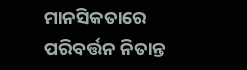ମାନସିକତାରେ ପରିବର୍ତ୍ତନ ନିତାନ୍ତ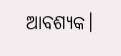ଆବଶ୍ୟକ।